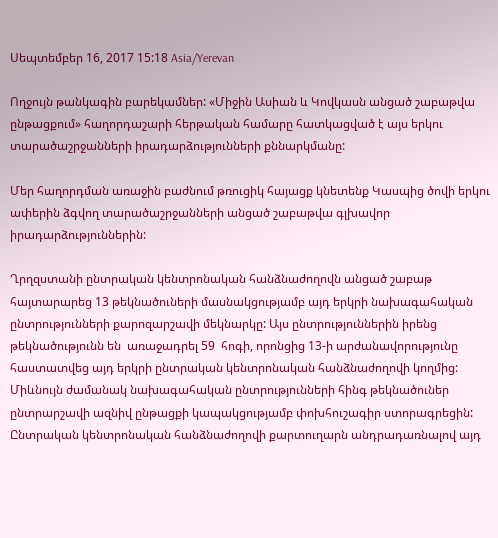Սեպտեմբեր 16, 2017 15:18 Asia/Yerevan

Ողջույն թանկագին բարեկամներ: «Միջին Ասիան և Կովկասն անցած շաբաթվա ընթացքում» հաղորդաշարի հերթական համարը հատկացված է այս երկու տարածաշրջանների իրադարձությունների քննարկմանը:

Մեր հաղորդման առաջին բաժնում թռուցիկ հայացք կնետենք Կասպից ծովի երկու ափերին ձգվող տարածաշրջանների անցած շաբաթվա գլխավոր իրադարձություններին:

Ղրղզստանի ընտրական կենտրոնական հանձնաժողովն անցած շաբաթ հայտարարեց 13 թեկնածուների մասնակցությամբ այդ երկրի նախագահական ընտրությունների քարոզարշավի մեկնարկը: Այս ընտրություններին իրենց թեկնածությունն են  առաջադրել 59  հոգի, որոնցից 13-ի արժանավորությունը հաստատվեց այդ երկրի ընտրական կենտրոնական հանձնաժողովի կողմից: Միևնույն ժամանակ նախագահական ընտրությունների հինգ թեկնածուներ ընտրարշավի ազնիվ ընթացքի կապակցությամբ փոխհուշագիր ստորագրեցին: Ընտրական կենտրոնական հանձնաժողովի քարտուղարն անդրադառնալով այդ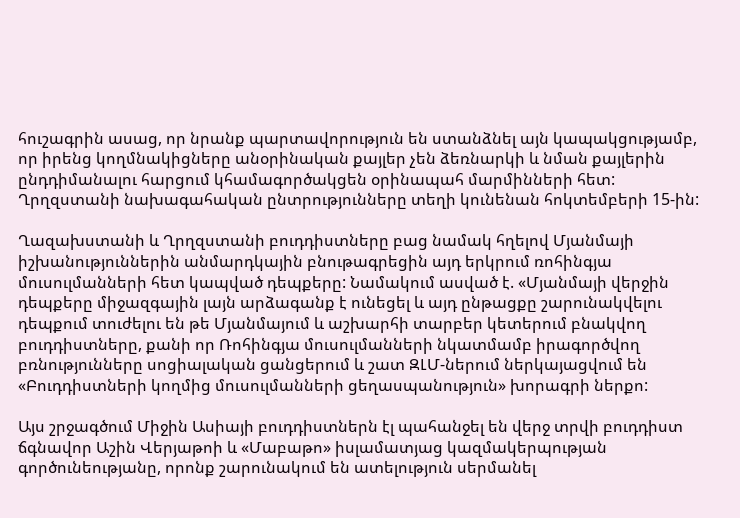հուշագրին ասաց, որ նրանք պարտավորություն են ստանձնել այն կապակցությամբ, որ իրենց կողմնակիցները անօրինական քայլեր չեն ձեռնարկի և նման քայլերին ընդդիմանալու հարցում կհամագործակցեն օրինապահ մարմինների հետ: Ղրղզստանի նախագահական ընտրությունները տեղի կունենան հոկտեմբերի 15-ին:

Ղազախստանի և Ղրղզստանի բուդդիստները բաց նամակ հղելով Մյանմայի իշխանություններին անմարդկային բնութագրեցին այդ երկրում ռոհինգյա մուսուլմանների հետ կապված դեպքերը: Նամակում ասված է. «Մյանմայի վերջին դեպքերը միջազգային լայն արձագանք է ունեցել և այդ ընթացքը շարունակվելու դեպքում տուժելու են թե Մյանմայում և աշխարհի տարբեր կետերում բնակվող բուդդիստները, քանի որ Ռոհինգյա մուսուլմանների նկատմամբ իրագործվող բռնությունները սոցիալական ցանցերում և շատ ԶԼՄ-ներում ներկայացվում են «Բուդդիստների կողմից մուսուլմանների ցեղասպանություն» խորագրի ներքո:

Այս շրջագծում Միջին Ասիայի բուդդիստներն էլ պահանջել են վերջ տրվի բուդդիստ ճգնավոր Աշին Վերյաթոի և «Մաբաթո» իսլամատյաց կազմակերպության գործունեությանը, որոնք շարունակում են ատելություն սերմանել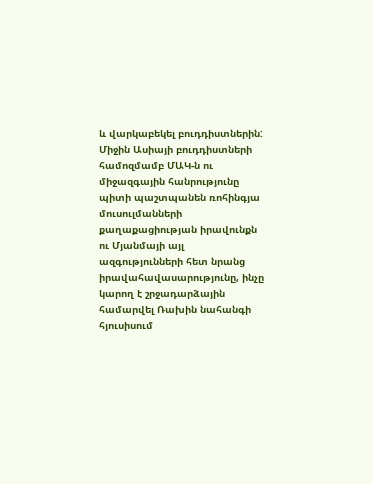և վարկաբեկել բուդդիստներին: Միջին Ասիայի բուդդիստների համոզմամբ ՄԱԿ-ն ու միջազգային հանրությունը պիտի պաշտպանեն ռոհինգյա մուսուլմանների քաղաքացիության իրավունքն ու Մյանմայի այլ ազգությունների հետ նրանց իրավահավասարությունը, ինչը կարող է շրջադարձային համարվել Ռախին նահանգի հյուսիսում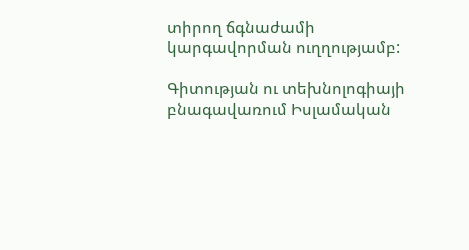տիրող ճգնաժամի կարգավորման ուղղությամբ:

Գիտության ու տեխնոլոգիայի բնագավառում Իսլամական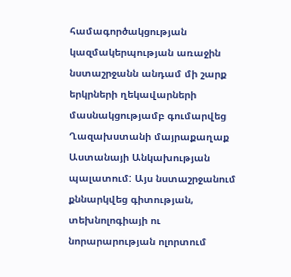համագործակցության կազմակերպության առաջին նստաշրջանն անդամ մի շարք երկրների ղեկավարների մասնակցությամբ գումարվեց Ղազախստանի մայրաքաղաք Աստանայի Անկախության պալատում: Այս նստաշրջանում քննարկվեց գիտության, տեխնոլոգիայի ու նորարարության ոլորտում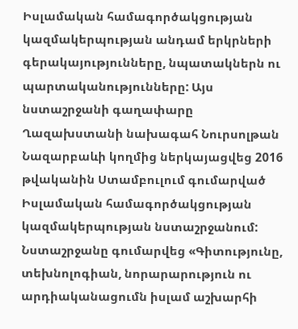Իսլամական համագործակցության կազմակերպության անդամ երկրների գերակայությունները, նպատակներն ու պարտականությունները: Այս նստաշրջանի գաղափարը Ղազախստանի նախագահ Նուրսոլթան Նազարբաևի կողմից ներկայացվեց 2016 թվականին Ստամբուլում գումարված Իսլամական համագործակցության կազմակերպության նստաշրջանում: Նստաշրջանը գումարվեց «Գիտությունը, տեխնոլոգիան, նորարարություն ու արդիականացումն իսլամ աշխարհի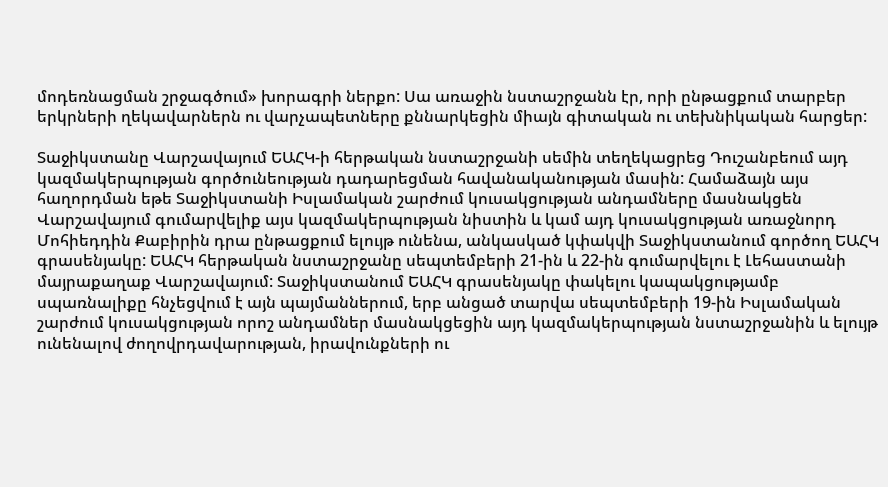մոդեռնացման շրջագծում» խորագրի ներքո: Սա առաջին նստաշրջանն էր, որի ընթացքում տարբեր երկրների ղեկավարներն ու վարչապետները քննարկեցին միայն գիտական ու տեխնիկական հարցեր:

Տաջիկստանը Վարշավայում ԵԱՀԿ-ի հերթական նստաշրջանի սեմին տեղեկացրեց Դուշանբեում այդ կազմակերպության գործունեության դադարեցման հավանականության մասին: Համաձայն այս հաղորդման եթե Տաջիկստանի Իսլամական շարժում կուսակցության անդամները մասնակցեն Վարշավայում գումարվելիք այս կազմակերպության նիստին և կամ այդ կուսակցության առաջնորդ Մոհիեդդին Քաբիրին դրա ընթացքում ելույթ ունենա, անկասկած կփակվի Տաջիկստանում գործող ԵԱՀԿ գրասենյակը: ԵԱՀԿ հերթական նստաշրջանը սեպտեմբերի 21-ին և 22-ին գումարվելու է Լեհաստանի մայրաքաղաք Վարշավայում: Տաջիկստանում ԵԱՀԿ գրասենյակը փակելու կապակցությամբ սպառնալիքը հնչեցվում է այն պայմաններում, երբ անցած տարվա սեպտեմբերի 19-ին Իսլամական շարժում կուսակցության որոշ անդամներ մասնակցեցին այդ կազմակերպության նստաշրջանին և ելույթ ունենալով ժողովրդավարության, իրավունքների ու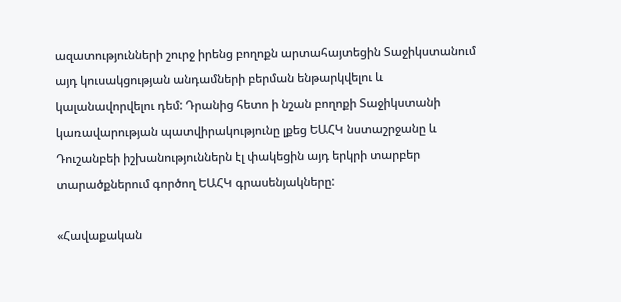ազատությունների շուրջ իրենց բողոքն արտահայտեցին Տաջիկստանում այդ կուսակցության անդամների բերման ենթարկվելու և կալանավորվելու դեմ: Դրանից հետո ի նշան բողոքի Տաջիկստանի կառավարության պատվիրակությունը լքեց ԵԱՀԿ նստաշրջանը և Դուշանբեի իշխանություններն էլ փակեցին այդ երկրի տարբեր տարածքներում գործող ԵԱՀԿ գրասենյակները:

«Հավաքական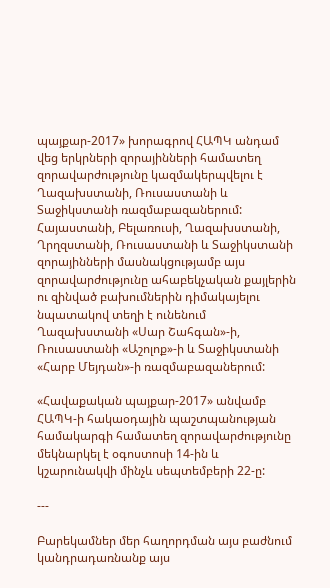պայքար-2017» խորագրով ՀԱՊԿ անդամ վեց երկրների զորայինների համատեղ զորավարժությունը կազմակերպվելու է Ղազախստանի, Ռուսաստանի և Տաջիկստանի ռազմաբազաներում: Հայաստանի, Բելառուսի, Ղազախստանի, Ղրղզստանի, Ռուսաստանի և Տաջիկստանի զորայինների մասնակցությամբ այս զորավարժությունը ահաբեկչական քայլերին ու զինված բախումներին դիմակայելու նպատակով տեղի է ունենում Ղազախստանի «Սար Շահգան»-ի, Ռուսաստանի «Աշոլոք»-ի և Տաջիկստանի «Հարբ Մեյդան»-ի ռազմաբազաներում:

«Հավաքական պայքար-2017» անվամբ ՀԱՊԿ-ի հակաօդային պաշտպանության համակարգի համատեղ զորավարժությունը մեկնարկել է օգոստոսի 14-ին և կշարունակվի մինչև սեպտեմբերի 22-ը:

---

Բարեկամներ մեր հաղորդման այս բաժնում կանդրադառնանք այս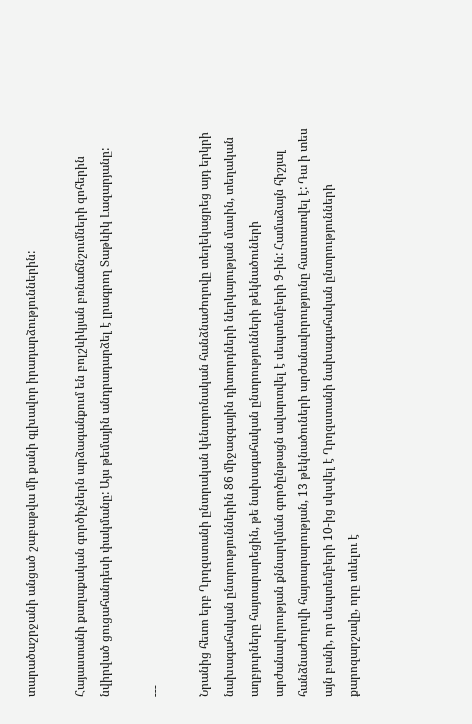տարածաշրջանի անցած շաբաթվա մի քանի գլխավոր իրադարձություններին:

Հայաստանի քաղաքական գործիչներն արձագանքում են բոլշևիկյան բռնաճնշումների զոհերին նվիրված ցուցահանդեսի փակմանը: Այս թեմային անդրադարձել է լրագրող Տաթևիկ Լազարյանը:

---

Նրանից հետո երբ Ղրղզստանի ընտրական կենտրոնական հանձնաժողովը տեղեկացրեց այդ երկրի նախագահական ընտրություններին 86 միջազգային դիտորդների ներկայության մասին, տեղական աղբյուրները հայտարարեցին, թե նախագահական ընտրությունների թեկնածուների արժանավորության քննարկման գործընթացն ավարտվել է սեպտեմբերի 9-ին: Համաձայն հիշյալ հանձնաժողովի հայտարարության, 13 թեկնածուների արժանավորությունը հաստատվել է: Դա ի տես այն բանի, որ սեպտեմբերի 10-ից սկսվել է Ղրղզստանի նախագահական ընտրությունների քարոզարշավը, որը տևելու է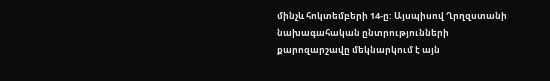մինչև հոկտեմբերի 14-ը: Այսպիսով Ղրղզստանի նախագահական ընտրությունների քարոզարշավը մեկնարկում է այն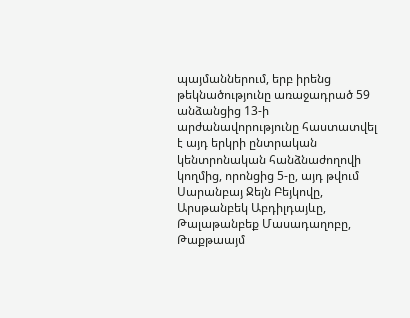պայմաններում, երբ իրենց թեկնածությունը առաջադրած 59 անձանցից 13-ի արժանավորությունը հաստատվել է այդ երկրի ընտրական կենտրոնական հանձնաժողովի կողմից, որոնցից 5-ը, այդ թվում Սարանբայ Ջեյն Բեյկովը, Արսթանբեկ Աբդիլդայևը, Թալաթանբեք Մասադաղոբը, Թաքթաայմ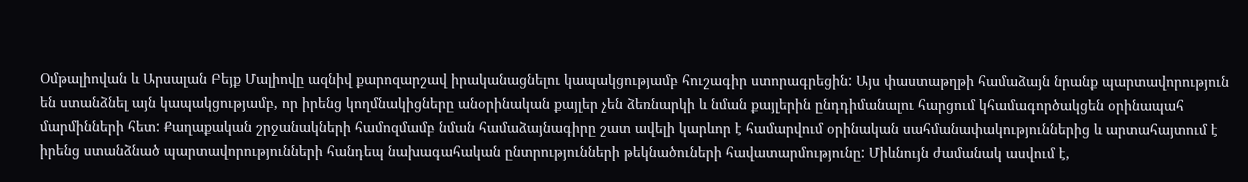Օմթալիովան և Արսալան Բեյք Մալիովը ազնիվ քարոզարշավ իրականացնելու կապակցությամբ հուշագիր ստորագրեցին: Այս փաստաթղթի համաձայն նրանք պարտավորություն են ստանձնել այն կապակցությամբ, որ իրենց կողմնակիցները անօրինական քայլեր չեն ձեռնարկի և նման քայլերին ընդդիմանալու հարցում կհամագործակցեն օրինապահ մարմինների հետ: Քաղաքական շրջանակների համոզմամբ նման համաձայնագիրը շատ ավելի կարևոր է համարվում օրինական սահմանափակություններից և արտահայտում է իրենց ստանձնած պարտավորությունների հանդեպ նախագահական ընտրությունների թեկնածուների հավատարմությունը: Միևնույն ժամանակ ասվում է,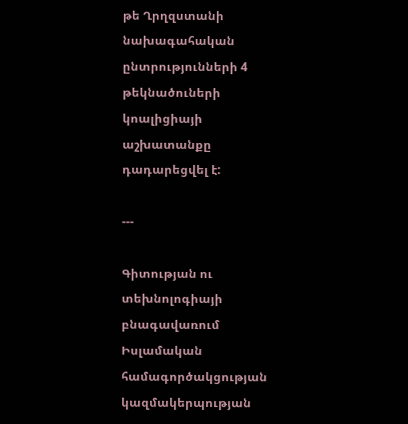թե Ղրղզստանի նախագահական ընտրությունների 4 թեկնածուների կոալիցիայի աշխատանքը դադարեցվել է:

---

Գիտության ու տեխնոլոգիայի բնագավառում Իսլամական համագործակցության կազմակերպության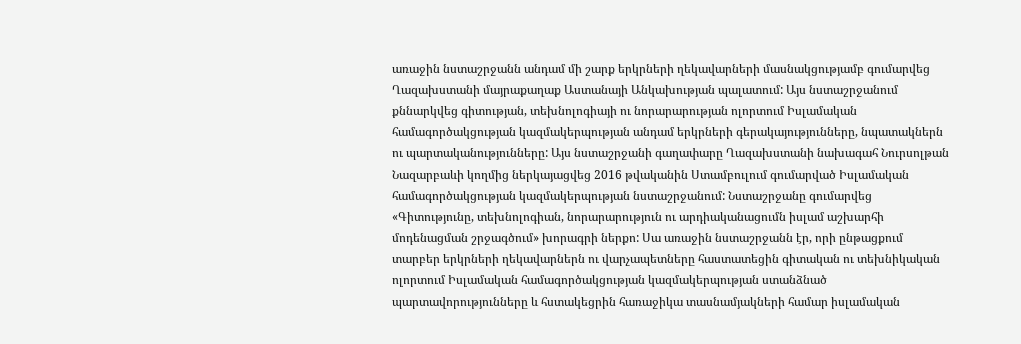առաջին նստաշրջանն անդամ մի շարք երկրների ղեկավարների մասնակցությամբ գումարվեց Ղազախստանի մայրաքաղաք Աստանայի Անկախության պալատում: Այս նստաշրջանում քննարկվեց գիտության, տեխնոլոգիայի ու նորարարության ոլորտում Իսլամական համագործակցության կազմակերպության անդամ երկրների գերակայությունները, նպատակներն ու պարտականությունները: Այս նստաշրջանի գաղափարը Ղազախստանի նախագահ Նուրսոլթան Նազարբաևի կողմից ներկայացվեց 2016 թվականին Ստամբուլում գումարված Իսլամական համագործակցության կազմակերպության նստաշրջանում: Նստաշրջանը գումարվեց «Գիտությունը, տեխնոլոգիան, նորարարություն ու արդիականացումն իսլամ աշխարհի մոդենացման շրջագծում» խորագրի ներքո: Սա առաջին նստաշրջանն էր, որի ընթացքում տարբեր երկրների ղեկավարներն ու վարչապետները հաստատեցին գիտական ու տեխնիկական ոլորտում Իսլամական համագործակցության կազմակերպության ստանձնած պարտավորությունները և հստակեցրին հառաջիկա տասնամյակների համար իսլամական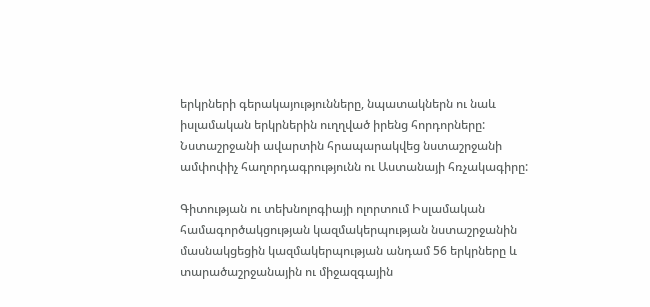երկրների գերակայությունները, նպատակներն ու նաև իսլամական երկրներին ուղղված իրենց հորդորները: Նստաշրջանի ավարտին հրապարակվեց նստաշրջանի ամփոփիչ հաղորդագրությունն ու Աստանայի հռչակագիրը:

Գիտության ու տեխնոլոգիայի ոլորտում Իսլամական համագործակցության կազմակերպության նստաշրջանին մասնակցեցին կազմակերպության անդամ 56 երկրները և տարածաշրջանային ու միջազգային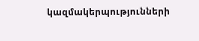կազմակերպությունների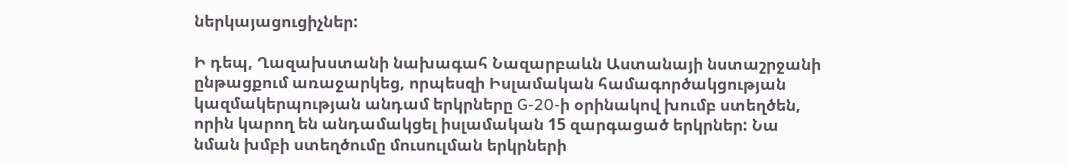ներկայացուցիչներ:

Ի դեպ, Ղազախստանի նախագահ Նազարբաևն Աստանայի նստաշրջանի ընթացքում առաջարկեց, որպեսզի Իսլամական համագործակցության կազմակերպության անդամ երկրները G-20-ի օրինակով խումբ ստեղծեն, որին կարող են անդամակցել իսլամական 15 զարգացած երկրներ: Նա նման խմբի ստեղծումը մուսուլման երկրների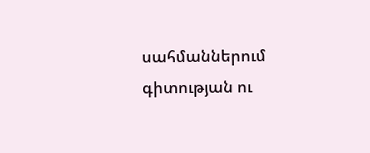սահմաններում գիտության ու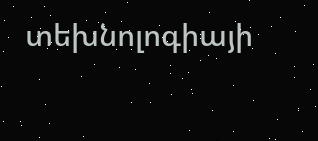տեխնոլոգիայի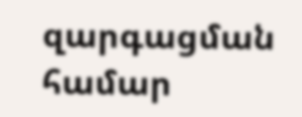զարգացման համար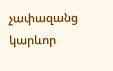չափազանց կարևոր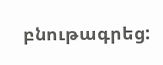բնութագրեց: